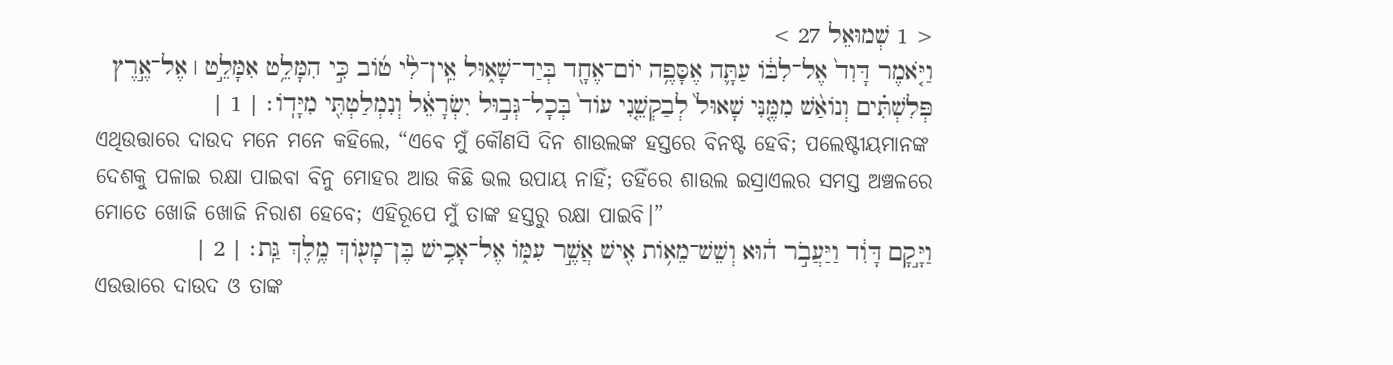< 1 שְׁמוּאֵל 27 >
וַיֹּ֤אמֶר דָּוִד֙ אֶל־לִבּ֔וֹ עַתָּ֛ה אֶסָּפֶ֥ה יוֹם־אֶחָ֖ד בְּיַד־שָׁא֑וּל אֵֽין־לִ֨י ט֜וֹב כִּ֣י הִמָּלֵ֥ט אִמָּלֵ֣ט ׀ אֶל־אֶ֣רֶץ פְּלִשְׁתִּ֗ים וְנוֹאַ֨שׁ מִמֶּ֤נִּי שָׁאוּל֙ לְבַקְשֵׁ֤נִי עוֹד֙ בְּכָל־גְּב֣וּל יִשְׂרָאֵ֔ל וְנִמְלַטְתִּ֖י מִיָּדֽוֹ׃ | 1 |
ଏଥିଉତ୍ତାରେ ଦାଉଦ ମନେ ମନେ କହିଲେ, “ଏବେ ମୁଁ କୌଣସି ଦିନ ଶାଉଲଙ୍କ ହସ୍ତରେ ବିନଷ୍ଟ ହେବି; ପଲେଷ୍ଟୀୟମାନଙ୍କ ଦେଶକୁ ପଳାଇ ରକ୍ଷା ପାଇବା ବିନୁ ମୋହର ଆଉ କିଛି ଭଲ ଉପାୟ ନାହିଁ; ତହିଁରେ ଶାଉଲ ଇସ୍ରାଏଲର ସମସ୍ତ ଅଞ୍ଚଳରେ ମୋତେ ଖୋଜି ଖୋଜି ନିରାଶ ହେବେ; ଏହିରୂପେ ମୁଁ ତାଙ୍କ ହସ୍ତରୁ ରକ୍ଷା ପାଇବି।”
וַיָּ֣קָם דָּוִ֔ד וַיַּעֲבֹ֣ר ה֔וּא וְשֵׁשׁ־מֵא֥וֹת אִ֖ישׁ אֲשֶׁ֣ר עִמּ֑וֹ אֶל־אָכִ֥ישׁ בֶּן־מָע֖וֹךְ מֶ֥לֶךְ גַּֽת׃ | 2 |
ଏଉତ୍ତାରେ ଦାଉଦ ଓ ତାଙ୍କ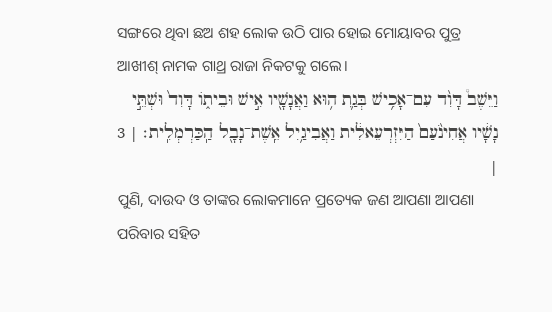ସଙ୍ଗରେ ଥିବା ଛଅ ଶହ ଲୋକ ଉଠି ପାର ହୋଇ ମୋୟାବର ପୁତ୍ର ଆଖୀଶ୍ ନାମକ ଗାଥ୍ର ରାଜା ନିକଟକୁ ଗଲେ।
וַיֵּשֶׁב֩ דָּוִ֨ד עִם־אָכִ֥ישׁ בְּגַ֛ת ה֥וּא וַאֲנָשָׁ֖יו אִ֣ישׁ וּבֵית֑וֹ דָּוִד֙ וּשְׁתֵּ֣י נָשָׁ֔יו אֲחִינֹ֙עַם֙ הַיִּזְרְעֵאלִ֔ית וַאֲבִיגַ֥יִל אֵֽשֶׁת־נָבָ֖ל הַֽכַּרְמְלִֽית׃ | 3 |
ପୁଣି, ଦାଉଦ ଓ ତାଙ୍କର ଲୋକମାନେ ପ୍ରତ୍ୟେକ ଜଣ ଆପଣା ଆପଣା ପରିବାର ସହିତ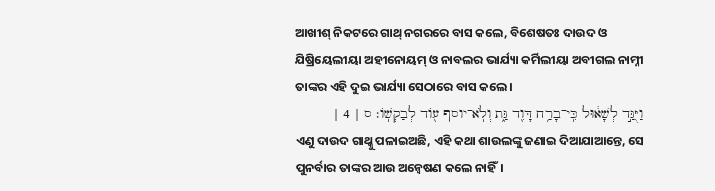ଆଖୀଶ୍ ନିକଟରେ ଗାଥ୍ ନଗରରେ ବାସ କଲେ, ବିଶେଷତଃ ଦାଉଦ ଓ ଯିଷ୍ରିୟେଲୀୟା ଅହୀନୋୟମ୍ ଓ ନାବଲର ଭାର୍ଯ୍ୟା କର୍ମିଲୀୟା ଅବୀଗଲ ନାମ୍ନୀ ତାଙ୍କର ଏହି ଦୁଇ ଭାର୍ଯ୍ୟା ସେଠାରେ ବାସ କଲେ।
וַיֻּגַּ֣ד לְשָׁא֔וּל כִּֽי־בָרַ֥ח דָּוִ֖ד גַּ֑ת וְלֹֽא־יוסף ע֖וֹד לְבַקְשֽׁוֹ׃ ס | 4 |
ଏଣୁ ଦାଉଦ ଗାଥ୍କୁ ପଳାଇଅଛି, ଏହି କଥା ଶାଉଲଙ୍କୁ ଜଣାଇ ଦିଆଯାଆନ୍ତେ, ସେ ପୁନର୍ବାର ତାଙ୍କର ଆଉ ଅନ୍ୱେଷଣ କଲେ ନାହିଁ।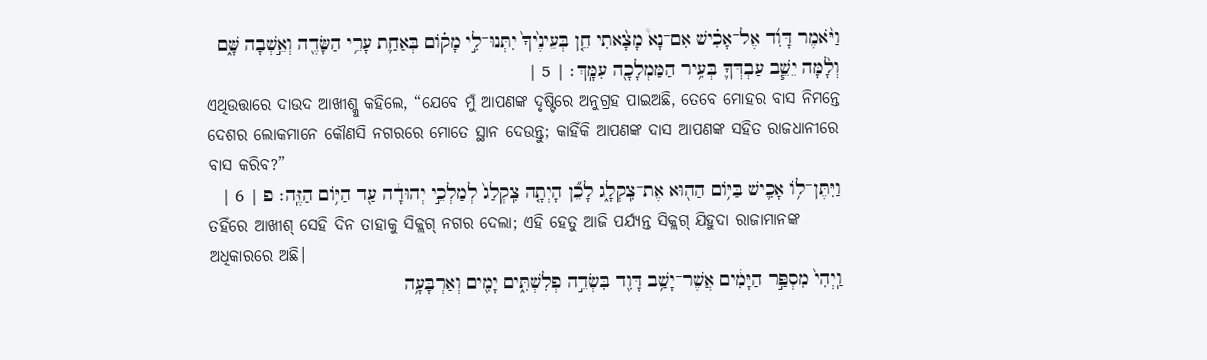וַיֹּ֨אמֶר דָּוִ֜ד אֶל־אָכִ֗ישׁ אִם־נָא֩ מָצָ֨אתִי חֵ֤ן בְּעֵינֶ֙יךָ֙ יִתְּנוּ־לִ֣י מָק֗וֹם בְּאַחַ֛ת עָרֵ֥י הַשָּׂדֶ֖ה וְאֵ֣שְׁבָה שָּׁ֑ם וְלָ֨מָּה יֵשֵׁ֧ב עַבְדְּךָ֛ בְּעִ֥יר הַמַּמְלָכָ֖ה עִמָּֽךְ׃ | 5 |
ଏଥିଉତ୍ତାରେ ଦାଉଦ ଆଖୀଶ୍କୁ କହିଲେ, “ଯେବେ ମୁଁ ଆପଣଙ୍କ ଦୃଷ୍ଟିରେ ଅନୁଗ୍ରହ ପାଇଅଛି, ତେବେ ମୋହର ବାସ ନିମନ୍ତେ ଦେଶର ଲୋକମାନେ କୌଣସି ନଗରରେ ମୋତେ ସ୍ଥାନ ଦେଉନ୍ତୁ; କାହିଁକି ଆପଣଙ୍କ ଦାସ ଆପଣଙ୍କ ସହିତ ରାଜଧାନୀରେ ବାସ କରିବ?”
וַיִּתֶּן־ל֥וֹ אָכִ֛ישׁ בַּיּ֥וֹם הַה֖וּא אֶת־צִֽקְלָ֑ג לָכֵ֞ן הָיְתָ֤ה צִֽקְלַג֙ לְמַלְכֵ֣י יְהוּדָ֔ה עַ֖ד הַיּ֥וֹם הַזֶּֽה׃ פ | 6 |
ତହିଁରେ ଆଖୀଶ୍ ସେହି ଦିନ ତାହାକୁ ସିକ୍ଲଗ୍ ନଗର ଦେଲା; ଏହି ହେତୁ ଆଜି ପର୍ଯ୍ୟନ୍ତ ସିକ୍ଲଗ୍ ଯିହୁଦା ରାଜାମାନଙ୍କ ଅଧିକାରରେ ଅଛି।
וַֽיְהִי֙ מִסְפַּ֣ר הַיָּמִ֔ים אֲשֶׁר־יָשַׁ֥ב דָּוִ֖ד בִּשְׂדֵ֣ה פְלִשְׁתִּ֑ים יָמִ֖ים וְאַרְבָּעָ֥ה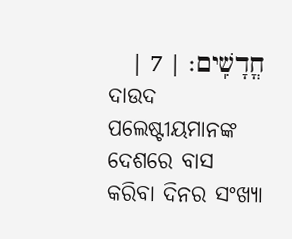חֳדָשִֽׁים׃ | 7 |
ଦାଉଦ ପଲେଷ୍ଟୀୟମାନଙ୍କ ଦେଶରେ ବାସ କରିବା ଦିନର ସଂଖ୍ୟା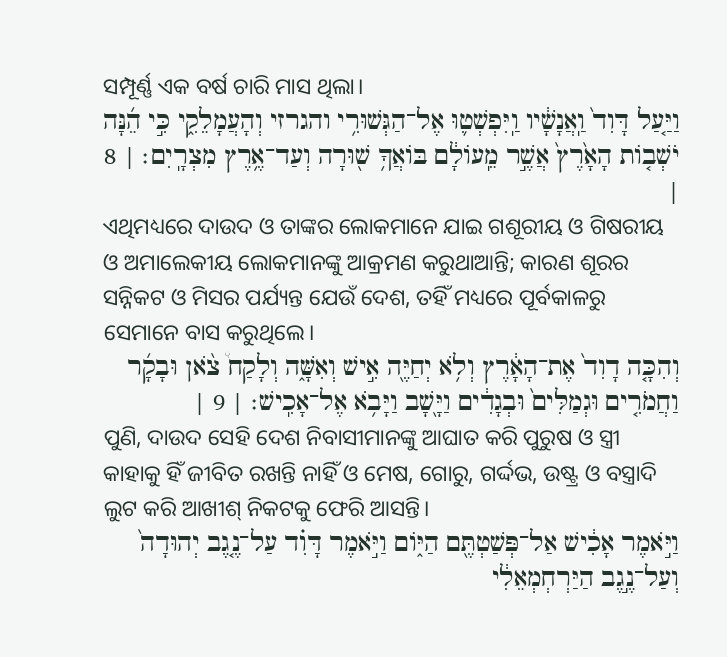ସମ୍ପୂର୍ଣ୍ଣ ଏକ ବର୍ଷ ଚାରି ମାସ ଥିଲା।
וַיַּ֤עַל דָּוִד֙ וַֽאֲנָשָׁ֔יו וַֽיִּפְשְׁט֛וּ אֶל־הַגְּשׁוּרִ֥י והגרזי וְהָעֲמָלֵקִ֑י כִּ֣י הֵ֜נָּה יֹשְׁב֤וֹת הָאָ֙רֶץ֙ אֲשֶׁ֣ר מֵֽעוֹלָ֔ם בּוֹאֲךָ֥ שׁ֖וּרָה וְעַד־אֶ֥רֶץ מִצְרָֽיִם׃ | 8 |
ଏଥିମଧ୍ୟରେ ଦାଉଦ ଓ ତାଙ୍କର ଲୋକମାନେ ଯାଇ ଗଶୂରୀୟ ଓ ଗିଷରୀୟ ଓ ଅମାଲେକୀୟ ଲୋକମାନଙ୍କୁ ଆକ୍ରମଣ କରୁଥାଆନ୍ତି; କାରଣ ଶୂରର ସନ୍ନିକଟ ଓ ମିସର ପର୍ଯ୍ୟନ୍ତ ଯେଉଁ ଦେଶ, ତହିଁ ମଧ୍ୟରେ ପୂର୍ବକାଳରୁ ସେମାନେ ବାସ କରୁଥିଲେ।
וְהִכָּ֤ה דָוִד֙ אֶת־הָאָ֔רֶץ וְלֹ֥א יְחַיֶּ֖ה אִ֣ישׁ וְאִשָּׁ֑ה וְלָקַח֩ צֹ֨אן וּבָקָ֜ר וַחֲמֹרִ֤ים וּגְמַלִּים֙ וּבְגָדִ֔ים וַיָּ֖שָׁב וַיָּבֹ֥א אֶל־אָכִֽישׁ׃ | 9 |
ପୁଣି, ଦାଉଦ ସେହି ଦେଶ ନିବାସୀମାନଙ୍କୁ ଆଘାତ କରି ପୁରୁଷ ଓ ସ୍ତ୍ରୀ କାହାକୁ ହିଁ ଜୀବିତ ରଖନ୍ତି ନାହିଁ ଓ ମେଷ, ଗୋରୁ, ଗର୍ଦ୍ଦଭ, ଉଷ୍ଟ୍ର ଓ ବସ୍ତ୍ରାଦି ଲୁଟ କରି ଆଖୀଶ୍ ନିକଟକୁ ଫେରି ଆସନ୍ତି।
וַיֹּ֣אמֶר אָכִ֔ישׁ אַל־פְּשַׁטְתֶּ֖ם הַיּ֑וֹם וַיֹּ֣אמֶר דָּוִ֗ד עַל־נֶ֤גֶב יְהוּדָה֙ וְעַל־נֶ֣גֶב הַיַּרְחְמְאֵלִ֔י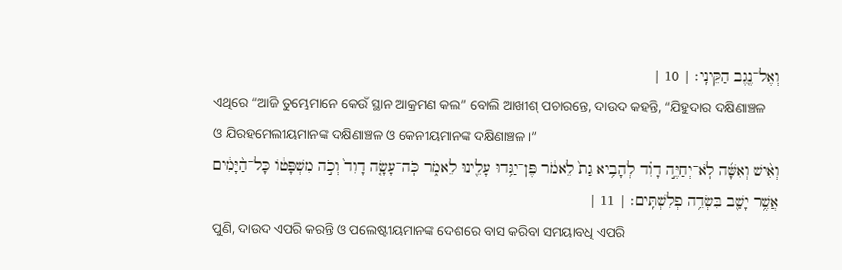וְאֶל־נֶ֖גֶב הַקֵּינִֽי׃ | 10 |
ଏଥିରେ “ଆଜି ତୁମ୍ଭେମାନେ କେଉଁ ସ୍ଥାନ ଆକ୍ରମଣ କଲ” ବୋଲି ଆଖୀଶ୍ ପଚାରନ୍ତେ, ଦାଉଦ କହନ୍ତି, “ଯିହୁଦାର ଦକ୍ଷିଣାଞ୍ଚଳ ଓ ଯିରହମେଲୀୟମାନଙ୍କ ଦକ୍ଷିଣାଞ୍ଚଳ ଓ କେନୀୟମାନଙ୍କ ଦକ୍ଷିଣାଞ୍ଚଳ।”
וְאִ֨ישׁ וְאִשָּׁ֜ה לֹֽא־יְחַיֶּ֣ה דָוִ֗ד לְהָבִ֥יא גַת֙ לֵאמֹ֔ר פֶּן־יַגִּ֥דוּ עָלֵ֖ינוּ לֵאמֹ֑ר כֹּֽה־עָשָׂ֤ה דָוִד֙ וְכֹ֣ה מִשְׁפָּט֔וֹ כָּל־הַ֨יָּמִ֔ים אֲשֶׁ֥ר יָשַׁ֖ב בִּשְׂדֵ֥ה פְלִשְׁתִּֽים׃ | 11 |
ପୁଣି, ଦାଉଦ ଏପରି କରନ୍ତି ଓ ପଲେଷ୍ଟୀୟମାନଙ୍କ ଦେଶରେ ବାସ କରିବା ସମୟାବଧି ଏପରି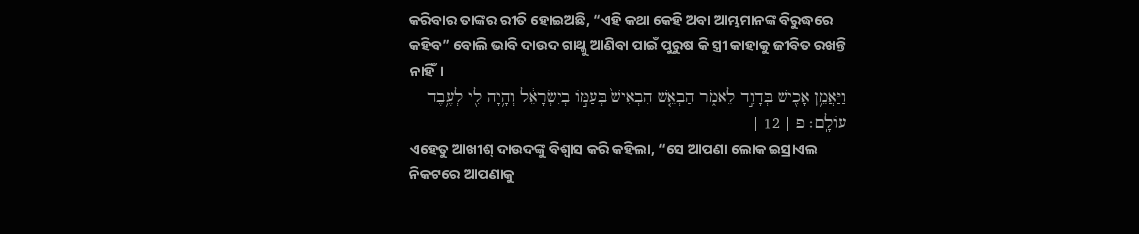କରିବାର ତାଙ୍କର ରୀତି ହୋଇଅଛି, “ଏହି କଥା କେହି ଅବା ଆମ୍ଭମାନଙ୍କ ବିରୁଦ୍ଧରେ କହିବ” ବୋଲି ଭାବି ଦାଉଦ ଗାଥ୍କୁ ଆଣିବା ପାଇଁ ପୁରୁଷ କି ସ୍ତ୍ରୀ କାହାକୁ ଜୀବିତ ରଖନ୍ତି ନାହିଁ।
וַיַּאֲמֵ֥ן אָכִ֖ישׁ בְּדָוִ֣ד לֵאמֹ֑ר הַבְאֵ֤שׁ הִבְאִישׁ֙ בְּעַמּ֣וֹ בְיִשְׂרָאֵ֔ל וְהָ֥יָה לִ֖י לְעֶ֥בֶד עוֹלָֽם׃ פ | 12 |
ଏହେତୁ ଆଖୀଶ୍ ଦାଉଦଙ୍କୁ ବିଶ୍ୱାସ କରି କହିଲା, “ସେ ଆପଣା ଲୋକ ଇସ୍ରାଏଲ ନିକଟରେ ଆପଣାକୁ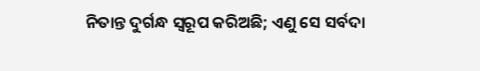ନିତାନ୍ତ ଦୁର୍ଗନ୍ଧ ସ୍ୱରୂପ କରିଅଛି; ଏଣୁ ସେ ସର୍ବଦା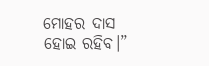ମୋହର ଦାସ ହୋଇ ରହିବ।”